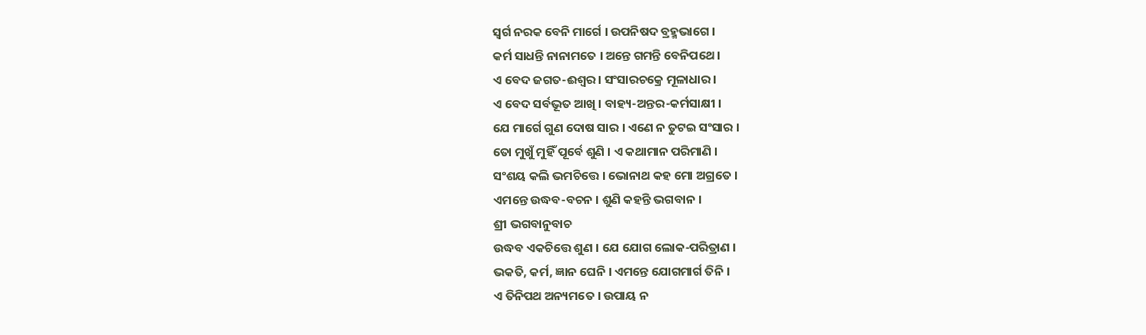ସ୍ୱର୍ଗ ନରକ ବେନି ମାର୍ଗେ । ଉପନିଷଦ ବ୍ରହ୍ମଭାଗେ ।
କର୍ମ ସାଧନ୍ତି ନାନାମତେ । ଅନ୍ତେ ଗମନ୍ତି ବେନିପଥେ ।
ଏ ବେଦ ଜଗତ-ଈଶ୍ୱର । ସଂସାରଚକ୍ରେ ମୂଳାଧାର ।
ଏ ବେଦ ସର୍ବଭୂତ ଆଖି । ବାହ୍ୟ-ଅନ୍ତର-କର୍ମସାକ୍ଷୀ ।
ଯେ ମାର୍ଗେ ଗୁଣ ଦୋଷ ସାର । ଏଣେ ନ ତୁଟଇ ସଂସାର ।
ତୋ ମୁଖୁଁ ମୁହିଁ ପୂର୍ବେ ଶୁଣି । ଏ କଥାମାନ ପରିମାଣି ।
ସଂଶୟ କଲି ଭମଚିତ୍ତେ । ଭୋନାଥ କହ ମୋ ଅଗ୍ରତେ ।
ଏମନ୍ତେ ଉଦ୍ଧବ-ବଚନ । ଶୁଣି କହନ୍ତି ଭଗବାନ ।
ଶ୍ରୀ ଭଗବାନୁବାଚ
ଉଦ୍ଧବ ଏକଚିତ୍ତେ ଶୁଣ । ଯେ ଯୋଗ ଲୋକ-ପରିତ୍ରାଣ ।
ଭକତି, କର୍ମ, ଜ୍ଞାନ ଘେନି । ଏମନ୍ତେ ଯୋଗମାର୍ଗ ତିନି ।
ଏ ତିନିପଥ ଅନ୍ୟମତେ । ଉପାୟ ନ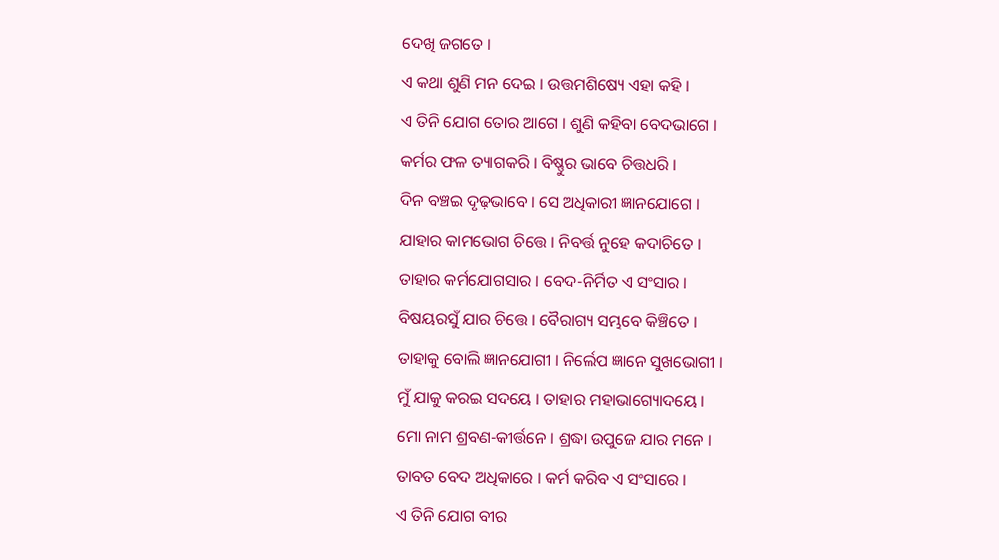ଦେଖି ଜଗତେ ।
ଏ କଥା ଶୁଣି ମନ ଦେଇ । ଉତ୍ତମଶିଷ୍ୟେ ଏହା କହି ।
ଏ ତିନି ଯୋଗ ତୋର ଆଗେ । ଶୁଣି କହିବା ବେଦଭାଗେ ।
କର୍ମର ଫଳ ତ୍ୟାଗକରି । ବିଷ୍ଣୁର ଭାବେ ଚିତ୍ତଧରି ।
ଦିନ ବଞ୍ଚଇ ଦୃଢ଼ଭାବେ । ସେ ଅଧିକାରୀ ଜ୍ଞାନଯୋଗେ ।
ଯାହାର କାମଭୋଗ ଚିତ୍ତେ । ନିବର୍ତ୍ତ ନୁହେ କଦାଚିତେ ।
ତାହାର କର୍ମଯୋଗସାର । ବେଦ-ନିର୍ମିତ ଏ ସଂସାର ।
ବିଷୟରସୁଁ ଯାର ଚିତ୍ତେ । ବୈରାଗ୍ୟ ସମ୍ଭବେ କିଞ୍ଚିତେ ।
ତାହାକୁ ବୋଲି ଜ୍ଞାନଯୋଗୀ । ନିର୍ଲେପ ଜ୍ଞାନେ ସୁଖଭୋଗୀ ।
ମୁଁ ଯାକୁ କରଇ ସଦୟେ । ତାହାର ମହାଭାଗ୍ୟୋଦୟେ ।
ମୋ ନାମ ଶ୍ରବଣ-କୀର୍ତ୍ତନେ । ଶ୍ରଦ୍ଧା ଉପୁଜେ ଯାର ମନେ ।
ତାବତ ବେଦ ଅଧିକାରେ । କର୍ମ କରିବ ଏ ସଂସାରେ ।
ଏ ତିନି ଯୋଗ ବୀର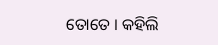ତୋତେ । କହିଲି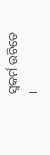ସ୍ୱକର୍ମ ଉଚିତେ ।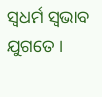ସ୍ୱଧର୍ମ ସ୍ୱଭାବ ଯୁଗତେ ।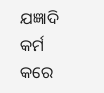ଯଜ୍ଞାଦି କର୍ମ କରେ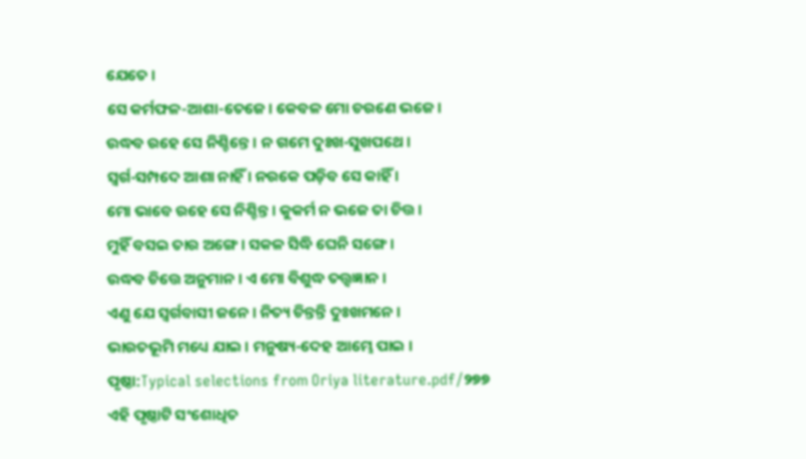ଯେତେ ।
ସେ କର୍ମଫଳ-ଆଶା-ତେଜେ । କେବଳ ମୋ ଚରଣେ ଭଜେ ।
ଉଦ୍ଧବ ରହେ ସେ ନିଶ୍ଚିନ୍ତେ । ନ ଗମେ ଦୁଃଖ-ସୁଖପଥେ ।
ସ୍ୱର୍ଗ-ସମ୍ପଦେ ଆଶା ନାହିଁ । ନରକେ ପଡ଼ିବ ସେ କାହିଁ ।
ମୋ ଭାବେ ରହେ ସେ ନିଶ୍ଚିନ୍ତ । କୁକର୍ମ ନ ଭଜେ ତା ଚିତ୍ତ ।
ମୁହିଁ ବସଇ ତାର ଅଙ୍ଗେ । ସକଳ ସିଦ୍ଧି ଘେନି ସଙ୍ଗେ ।
ଉଦ୍ଧବ ଚିତ୍ତେ ଅନୁମାନ । ଏ ମୋ ବିଶୁଦ୍ଧ ତତ୍ତ୍ୱଜ୍ଞାନ ।
ଏଣୁ ଯେ ସ୍ୱର୍ଗବାସୀ ଜନେ । ନିତ୍ୟ ଚିନ୍ତନ୍ତି ଦୁଃଖମନେ ।
ଭାରତଭୂମି ମଧ୍ୟେ ଯାଇ । ମନୁଷ୍ୟ-ଦେହ ଆମ୍ଭେ ପାଇ ।
ପୃଷ୍ଠା:Typical selections from Oriya literature.pdf/୨୭୭
ଏହି ପୃଷ୍ଠାଟି ସଂଶୋଧିତ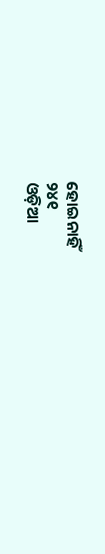ହୋଇନାହିଁ
୨୪୧
ଓଡ଼ିଆ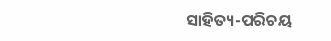ସାହିତ୍ୟ-ପରିଚୟ